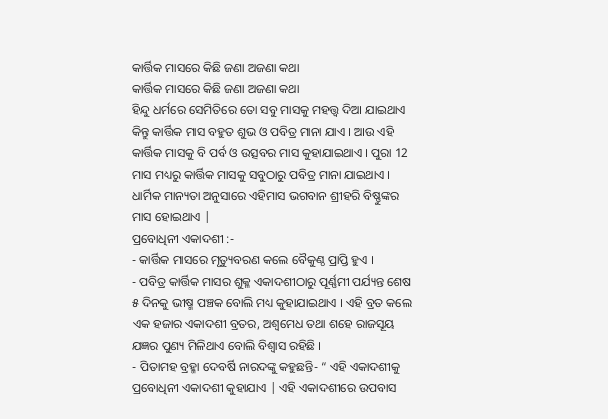କାର୍ତ୍ତିକ ମାସରେ କିଛି ଜଣା ଅଜଣା କଥା
କାର୍ତ୍ତିକ ମାସରେ କିଛି ଜଣା ଅଜଣା କଥା
ହିନ୍ଦୁ ଧର୍ମରେ ସେମିତିରେ ତୋ ସବୁ ମାସକୁ ମହତ୍ତ୍ୱ ଦିଆ ଯାଇଥାଏ କିନ୍ତୁ କାର୍ତ୍ତିକ ମାସ ବହୁତ ଶୁଭ ଓ ପବିତ୍ର ମାନା ଯାଏ । ଆଉ ଏହି କାର୍ତ୍ତିକ ମାସକୁ ବି ପର୍ବ ଓ ଉତ୍ସବର ମାସ କୁହାଯାଇଥାଏ । ପୁରା 12 ମାସ ମଧ୍ୟରୁ କାର୍ତ୍ତିକ ମାସକୁ ସବୁଠାରୁ ପବିତ୍ର ମାନା ଯାଇଥାଏ । ଧାର୍ମିକ ମାନ୍ୟତା ଅନୁସାରେ ଏହିମାସ ଭଗବାନ ଶ୍ରୀହରି ବିଷ୍ଣୁଙ୍କର ମାସ ହୋଇଥାଏ |
ପ୍ରବୋଧିନୀ ଏକାଦଶୀ :-
- କାର୍ତ୍ତିକ ମାସରେ ମୃତ୍ୟୁବରଣ କଲେ ବୈକୁଣ୍ଠ ପ୍ରାପ୍ତି ହୁଏ ।
- ପବିତ୍ର କାର୍ତ୍ତିକ ମାସର ଶୁକ୍ଳ ଏକାଦଶୀଠାରୁ ପୂର୍ଣ୍ଣମୀ ପର୍ଯ୍ୟନ୍ତ ଶେଷ ୫ ଦିନକୁ ଭୀଷ୍ମ ପଞ୍ଚକ ବୋଲି ମଧ୍ୟ କୁହାଯାଇଥାଏ । ଏହି ବ୍ରତ କଲେ ଏକ ହଜାର ଏକାଦଶୀ ବ୍ରତର, ଅଶ୍ୱମେଧ ତଥା ଶହେ ରାଜସୂୟ ଯଜ୍ଞର ପୁଣ୍ୟ ମିଳିଥାଏ ବୋଲି ବିଶ୍ୱାସ ରହିଛି ।
- ପିତାମହ ବ୍ରହ୍ମା ଦେବର୍ଷି ନାରଦଙ୍କୁ କହୁଛନ୍ତି- “ ଏହି ଏକାଦଶୀକୁ ପ୍ରବୋଧିନୀ ଏକାଦଶୀ କୁହାଯାଏ | ଏହି ଏକାଦଶୀରେ ଉପବାସ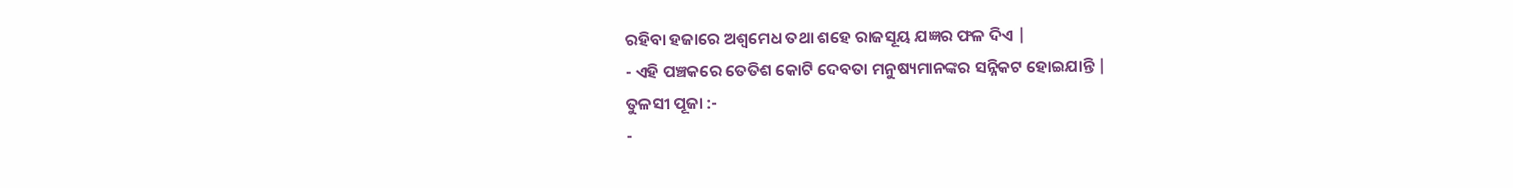ରହିବା ହଜାରେ ଅଶ୍ୱମେଧ ତଥା ଶହେ ରାଜସୂୟ ଯଜ୍ଞର ଫଳ ଦିଏ |
- ଏହି ପଞ୍ଚକରେ ତେତିଶ କୋଟି ଦେବତା ମନୁଷ୍ୟମାନଙ୍କର ସନ୍ନିକଟ ହୋଇଯାନ୍ତି |
ତୁଳସୀ ପୂଜା :-
-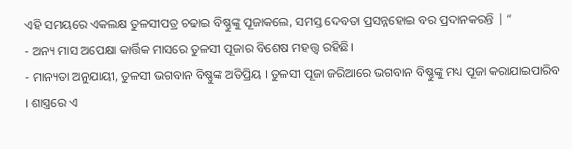ଏହି ସମୟରେ ଏକଲକ୍ଷ ତୁଳସୀପତ୍ର ଚଢାଇ ବିଷ୍ଣୁଙ୍କୁ ପୂଜାକଲେ, ସମସ୍ତ ଦେବତା ପ୍ରସନ୍ନହୋଇ ବର ପ୍ରଦାନକରନ୍ତି | “
- ଅନ୍ୟ ମାସ ଅପେକ୍ଷା କାର୍ତ୍ତିକ ମାସରେ ତୁଳସୀ ପୂଜାର ବିଶେଷ ମହତ୍ତ୍ବ ରହିଛି।
- ମାନ୍ୟତା ଅନୁଯାୟୀ, ତୁଳସୀ ଭଗବାନ ବିଷ୍ଣୁଙ୍କ ଅତିପ୍ରିୟ । ତୁଳସୀ ପୂଜା ଜରିଆରେ ଭଗବାନ ବିଷ୍ଣୁଙ୍କୁ ମଧ୍ୟ ପୂଜା କରାଯାଇପାରିବ । ଶାସ୍ତ୍ରରେ ଏ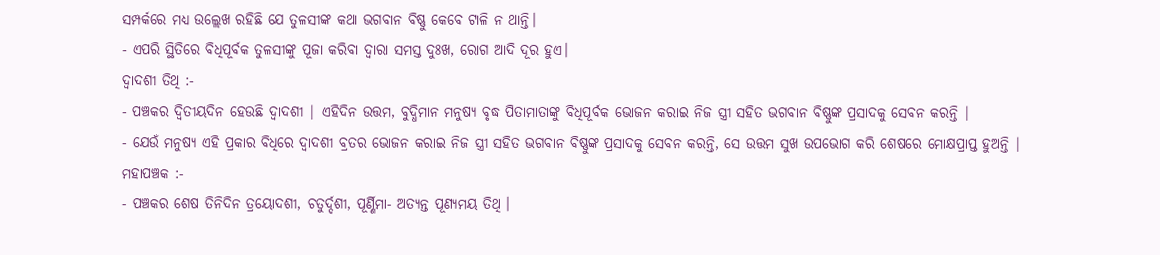ସମ୍ପର୍କରେ ମଧ୍ୟ ଉଲ୍ଲେଖ ରହିଛି ଯେ ତୁଳସୀଙ୍କ କଥା ଭଗବାନ ବିଷ୍ଣୁ କେବେ ଟାଳି ନ ଥାନ୍ତି।
- ଏପରି ସ୍ଥିତିରେ ବିଧିପୂର୍ବକ ତୁଳସୀଙ୍କୁ ପୂଜା କରିବା ଦ୍ୱାରା ସମସ୍ତ ଦୁଃଖ, ରୋଗ ଆଦି ଦୂର ହୁଏ।
ଦ୍ୱାଦଶୀ ତିଥି :-
- ପଞ୍ଚକର ଦ୍ୱିତୀୟଦିନ ହେଉଛି ଦ୍ୱାଦଶୀ | ଏହିଦିନ ଉତ୍ତମ, ବୁଦ୍ଧିମାନ ମନୁଷ୍ୟ ବୃଦ୍ଧ ପିତାମାତାଙ୍କୁ ବିଧିପୂର୍ବକ ଭୋଜନ କରାଇ ନିଜ ସ୍ତ୍ରୀ ସହିତ ଭଗବାନ ବିଷ୍ଣୁଙ୍କ ପ୍ରସାଦକୁ ସେବନ କରନ୍ତି |
- ଯେଉଁ ମନୁଷ୍ୟ ଏହି ପ୍ରକାର ବିଧିରେ ଦ୍ୱାଦଶୀ ବ୍ରତର ଭୋଜନ କରାଇ ନିଜ ସ୍ତ୍ରୀ ସହିତ ଭଗବାନ ବିଷ୍ଣୁଙ୍କ ପ୍ରସାଦକୁ ସେବନ କରନ୍ତି, ସେ ଉତ୍ତମ ସୁଖ ଉପଭୋଗ କରି ଶେଷରେ ମୋକ୍ଷପ୍ରାପ୍ତ ହୁଅନ୍ତି |
ମହାପଞ୍ଚକ :-
- ପଞ୍ଚକର ଶେଷ ତିନିଦିନ ତ୍ରୟୋଦଶୀ, ଚତୁର୍ଦ୍ଦଶୀ, ପୂର୍ଣ୍ଣିମା- ଅତ୍ୟନ୍ତ ପୂଣ୍ୟମୟ ତିଥି ।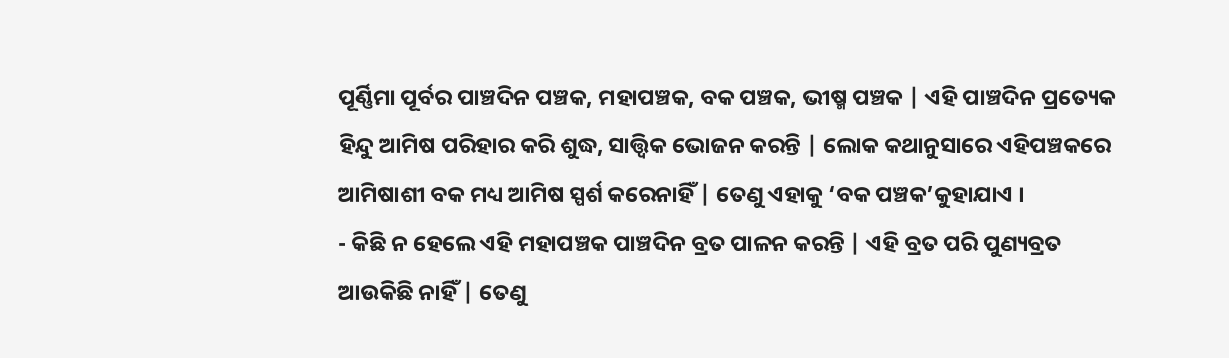ପୂର୍ଣ୍ଣିମା ପୂର୍ବର ପାଞ୍ଚଦିନ ପଞ୍ଚକ, ମହାପଞ୍ଚକ, ବକ ପଞ୍ଚକ, ଭୀଷ୍ମ ପଞ୍ଚକ | ଏହି ପାଞ୍ଚଦିନ ପ୍ରତ୍ୟେକ ହିନ୍ଦୁ ଆମିଷ ପରିହାର କରି ଶୁଦ୍ଧ, ସାତ୍ତ୍ୱିକ ଭୋଜନ କରନ୍ତି | ଲୋକ କଥାନୁସାରେ ଏହିପଞ୍ଚକରେ ଆମିଷାଶୀ ବକ ମଧ୍ୟ ଆମିଷ ସ୍ପର୍ଶ କରେନାହିଁ | ତେଣୁ ଏହାକୁ ‘ବକ ପଞ୍ଚକ’କୁହାଯାଏ ।
- କିଛି ନ ହେଲେ ଏହି ମହାପଞ୍ଚକ ପାଞ୍ଚଦିନ ବ୍ରତ ପାଳନ କରନ୍ତି | ଏହି ବ୍ରତ ପରି ପୁଣ୍ୟବ୍ରତ ଆଉକିଛି ନାହିଁ | ତେଣୁ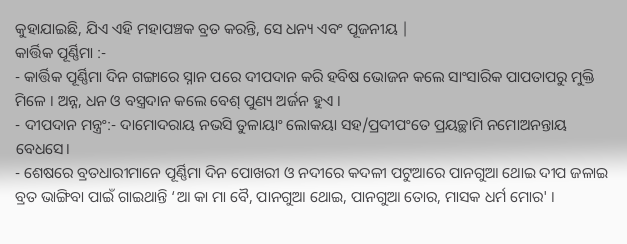କୁହାଯାଇଛି, ଯିଏ ଏହି ମହାପଞ୍ଚକ ବ୍ରତ କରନ୍ତି, ସେ ଧନ୍ୟ ଏବଂ ପୂଜନୀୟ |
କାର୍ତ୍ତିକ ପୂର୍ଣ୍ଣିମା :-
- କାର୍ତ୍ତିକ ପୂର୍ଣ୍ଣିମା ଦିନ ଗଙ୍ଗାରେ ସ୍ନାନ ପରେ ଦୀପଦାନ କରି ହବିଷ ଭୋଜନ କଲେ ସାଂସାରିକ ପାପତାପରୁ ମୁକ୍ତି ମିଳେ । ଅନ୍ନ, ଧନ ଓ ବସ୍ତ୍ରଦାନ କଲେ ବେଶ୍ ପୁଣ୍ୟ ଅର୍ଜନ ହୁଏ ।
- ଦୀପଦାନ ମନ୍ତ୍ରଂ:- ଦାମୋଦରାୟ ନଭସି ତୁଳାୟାଂ ଲୋକୟା ସହ/ପ୍ରଦୀପଂତେ ପ୍ରୟଚ୍ଛାମି ନମୋଅନନ୍ତାୟ ବେଧସେ।
- ଶେଷରେ ବ୍ରତଧାରୀମାନେ ପୂର୍ଣ୍ଣିମା ଦିନ ପୋଖରୀ ଓ ନଦୀରେ କଦଳୀ ପଟୁଆରେ ପାନଗୁଆ ଥୋଇ ଦୀପ ଜଳାଇ ବ୍ରତ ଭାଙ୍ଗିବା ପାଇଁ ଗାଇଥାନ୍ତି ‘ଆ କା ମା ବୈ, ପାନଗୁଆ ଥୋଇ, ପାନଗୁଆ ତୋର, ମାସକ ଧର୍ମ ମୋର' ।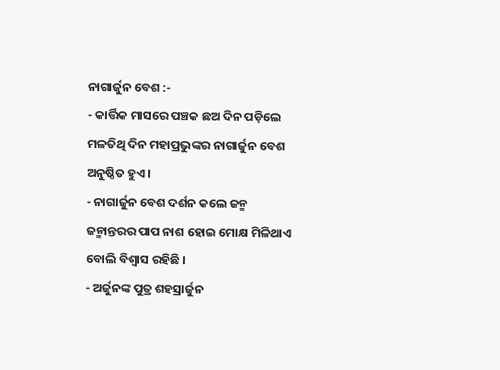ନାଗାର୍ଜୁନ ବେଶ :-
- କାର୍ତ୍ତିକ ମାସରେ ପଞ୍ଚକ ଛଅ ଦିନ ପଡ଼ିଲେ ମଳତିଥି ଦିନ ମହାପ୍ରଭୁଙ୍କର ନାଗାର୍ଜୁନ ବେଶ ଅନୁଷ୍ଠିତ ହୁଏ ।
- ନାଗାର୍ଜୁନ ବେଶ ଦର୍ଶନ କଲେ ଜନ୍ମ ଜନ୍ମାନ୍ତରର ପାପ ନାଶ ହୋଇ ମୋକ୍ଷ ମିଳିଥାଏ ବୋଲି ବିଶ୍ୱାସ ରହିଛି ।
- ଅର୍ଜୁନଙ୍କ ପୁତ୍ର ଶହସ୍ରାର୍ଜୁନ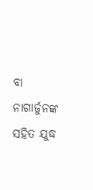ବା ନାଗାର୍ଜୁନଙ୍କ ସହିତ ଯୁଦ୍ଧ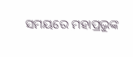ସମୟରେ ମହାପ୍ରଭୁଙ୍କ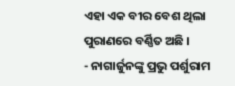ଏହା ଏକ ବୀର ବେଶ ଥିଲା ପୁରାଣରେ ବର୍ଣ୍ଣିତ ଅଛି ।
- ନାଗାର୍ଜୁନଙ୍କୁ ପ୍ରଭୁ ପର୍ଶୁରାମ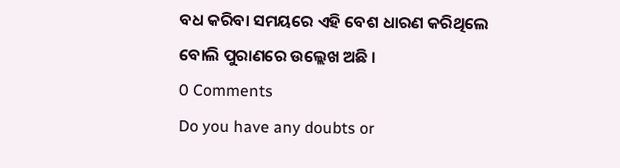ବଧ କରିବା ସମୟରେ ଏହି ବେଶ ଧାରଣ କରିଥିଲେ ବୋଲି ପୁରାଣରେ ଉଲ୍ଲେଖ ଅଛି ।
0 Comments
Do you have any doubts or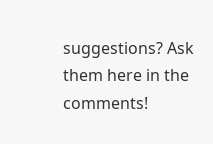suggestions? Ask them here in the comments!